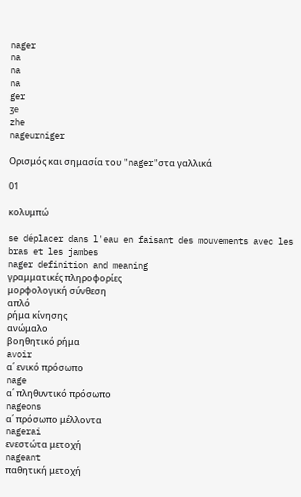nager
na
na
na
ger
ʒe
zhe
nageurniger

Ορισμός και σημασία του "nager"στα γαλλικά

01

κολυμπώ

se déplacer dans l'eau en faisant des mouvements avec les bras et les jambes
nager definition and meaning
γραμματικές πληροφορίες
μορφολογική σύνθεση
απλό
ρήμα κίνησης
ανώμαλο
βοηθητικό ρήμα
avoir
α΄ ενικό πρόσωπο
nage
α΄ πληθυντικό πρόσωπο
nageons
α΄ πρόσωπο μέλλοντα
nagerai
ενεστώτα μετοχή
nageant
παθητική μετοχή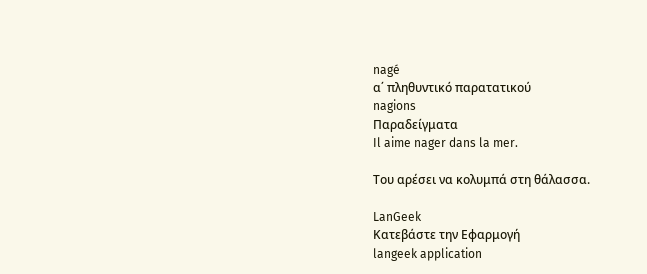nagé
α΄ πληθυντικό παρατατικού
nagions
Παραδείγματα
Il aime nager dans la mer.

Του αρέσει να κολυμπά στη θάλασσα.

LanGeek
Κατεβάστε την Εφαρμογή
langeek application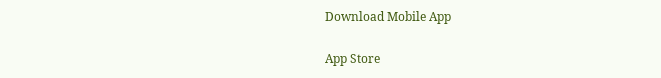Download Mobile App

App Store